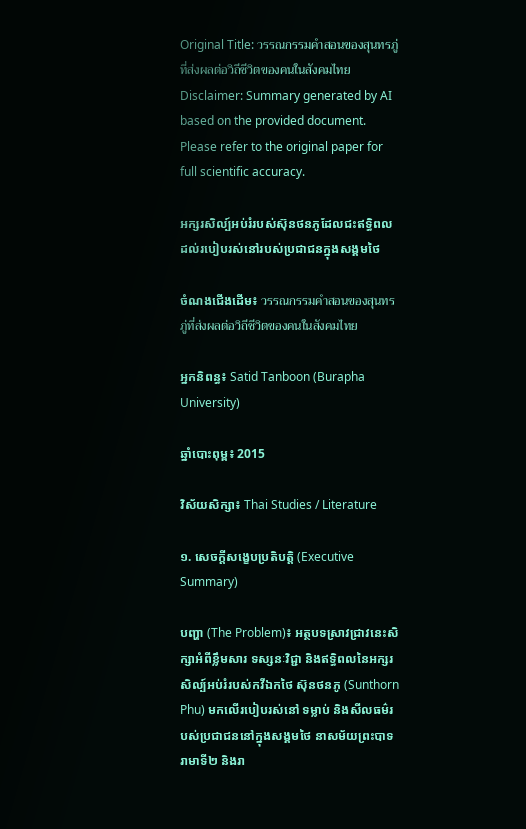Original Title: วรรณกรรมคำสอนของสุนทรภู่ที่ส่งผลต่อวิถีชีวิตของคนในสังคมไทย
Disclaimer: Summary generated by AI based on the provided document. Please refer to the original paper for full scientific accuracy.

អក្សរសិល្ប៍អប់រំរបស់ស៊ុនថនភូដែលជះឥទ្ធិពលដល់របៀបរស់នៅរបស់ប្រជាជនក្នុងសង្គមថៃ

ចំណងជើងដើម៖ วรรณกรรมคำสอนของสุนทรภู่ที่ส่งผลต่อวิถีชีวิตของคนในสังคมไทย

អ្នកនិពន្ធ៖ Satid Tanboon (Burapha University)

ឆ្នាំបោះពុម្ព៖ 2015

វិស័យសិក្សា៖ Thai Studies / Literature

១. សេចក្តីសង្ខេបប្រតិបត្តិ (Executive Summary)

បញ្ហា (The Problem)៖ អត្ថបទស្រាវជ្រាវនេះសិក្សាអំពីខ្លឹមសារ ទស្សនៈវិជ្ជា និងឥទ្ធិពលនៃអក្សរសិល្ប៍អប់រំរបស់កវីឯកថៃ ស៊ុនថនភូ (Sunthorn Phu) មកលើរបៀបរស់នៅ ទម្លាប់ និងសីលធម៌របស់ប្រជាជននៅក្នុងសង្គមថៃ នាសម័យព្រះបាទរាមាទី២ និងរា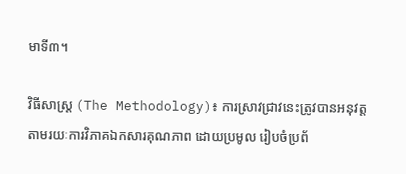មាទី៣។

វិធីសាស្ត្រ (The Methodology)៖ ការស្រាវជ្រាវនេះត្រូវបានអនុវត្តតាមរយៈការវិភាគឯកសារគុណភាព ដោយប្រមូល រៀបចំប្រព័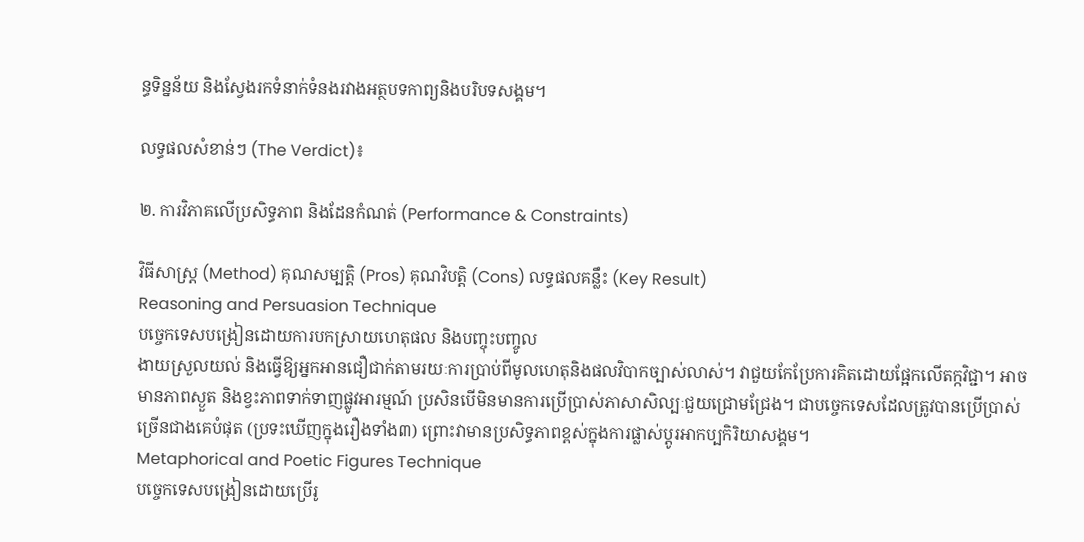ន្ធទិន្នន័យ និងស្វែងរកទំនាក់ទំនងរវាងអត្ថបទកាព្យនិងបរិបទសង្គម។

លទ្ធផលសំខាន់ៗ (The Verdict)៖

២. ការវិភាគលើប្រសិទ្ធភាព និងដែនកំណត់ (Performance & Constraints)

វិធីសាស្ត្រ (Method) គុណសម្បត្តិ (Pros) គុណវិបត្តិ (Cons) លទ្ធផលគន្លឹះ (Key Result)
Reasoning and Persuasion Technique
បច្ចេកទេសបង្រៀនដោយការបកស្រាយហេតុផល និងបញ្ចុះបញ្ចូល
ងាយស្រួលយល់ និងធ្វើឱ្យអ្នកអានជឿជាក់តាមរយៈការប្រាប់ពីមូលហេតុនិងផលវិបាកច្បាស់លាស់។ វាជួយកែប្រែការគិតដោយផ្អែកលើតក្កវិជ្ជា។ អាចមានភាពស្ងួត និងខ្វះភាពទាក់ទាញផ្លូវអារម្មណ៍ ប្រសិនបើមិនមានការប្រើប្រាស់ភាសាសិល្បៈជួយជ្រោមជ្រែង។ ជាបច្ចេកទេសដែលត្រូវបានប្រើប្រាស់ច្រើនជាងគេបំផុត (ប្រទះឃើញក្នុងរឿងទាំង៣) ព្រោះវាមានប្រសិទ្ធភាពខ្ពស់ក្នុងការផ្លាស់ប្តូរអាកប្បកិរិយាសង្គម។
Metaphorical and Poetic Figures Technique
បច្ចេកទេសបង្រៀនដោយប្រើរូ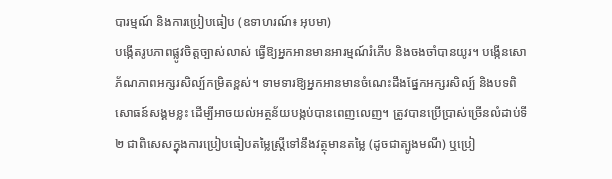បារម្មណ៍ និងការប្រៀបធៀប (ឧទាហរណ៍៖ អុបមា)
បង្កើតរូបភាពផ្លូវចិត្តច្បាស់លាស់ ធ្វើឱ្យអ្នកអានមានអារម្មណ៍រំភើប និងចងចាំបានយូរ។ បង្កើនសោភ័ណភាពអក្សរសិល្ប៍កម្រិតខ្ពស់។ ទាមទារឱ្យអ្នកអានមានចំណេះដឹងផ្នែកអក្សរសិល្ប៍ និងបទពិសោធន៍សង្គមខ្លះ ដើម្បីអាចយល់អត្ថន័យបង្កប់បានពេញលេញ។ ត្រូវបានប្រើប្រាស់ច្រើនលំដាប់ទី២ ជាពិសេសក្នុងការប្រៀបធៀបតម្លៃស្ត្រីទៅនឹងវត្ថុមានតម្លៃ (ដូចជាត្បូងមណី) ឬប្រៀ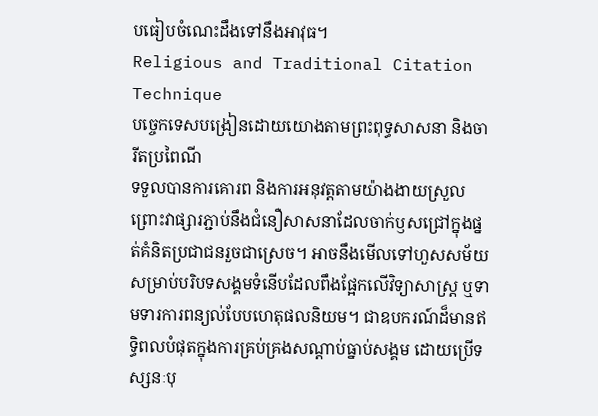បធៀបចំណេះដឹងទៅនឹងអាវុធ។
Religious and Traditional Citation Technique
បច្ចេកទេសបង្រៀនដោយយោងតាមព្រះពុទ្ធសាសនា និងចារីតប្រពៃណី
ទទួលបានការគោរព និងការអនុវត្តតាមយ៉ាងងាយស្រួល ព្រោះវាផ្សារភ្ជាប់នឹងជំនឿសាសនាដែលចាក់ឫសជ្រៅក្នុងផ្នត់គំនិតប្រជាជនរួចជាស្រេច។ អាចនឹងមើលទៅហួសសម័យសម្រាប់បរិបទសង្គមទំនើបដែលពឹងផ្អែកលើវិទ្យាសាស្ត្រ ឬទាមទារការពន្យល់បែបហេតុផលនិយម។ ជាឧបករណ៍ដ៏មានឥទ្ធិពលបំផុតក្នុងការគ្រប់គ្រងសណ្តាប់ធ្នាប់សង្គម ដោយប្រើទស្សនៈបុ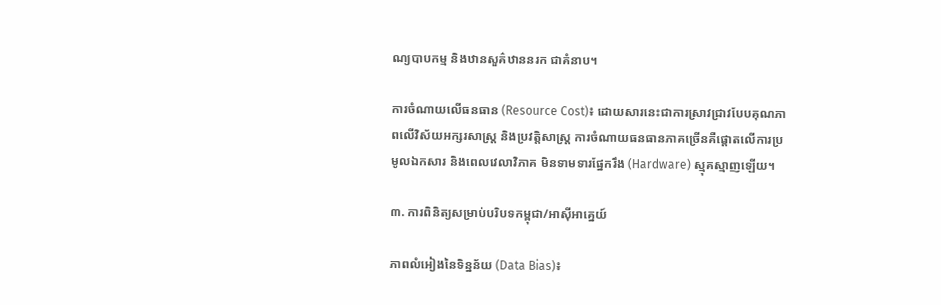ណ្យបាបកម្ម និងឋានសួគ៌ឋាននរក ជាគំនាប។

ការចំណាយលើធនធាន (Resource Cost)៖ ដោយសារនេះជាការស្រាវជ្រាវបែបគុណភាពលើវិស័យអក្សរសាស្ត្រ និងប្រវត្តិសាស្ត្រ ការចំណាយធនធានភាគច្រើនគឺផ្តោតលើការប្រមូលឯកសារ និងពេលវេលាវិភាគ មិនទាមទារផ្នែករឹង (Hardware) ស្មុគស្មាញឡើយ។

៣. ការពិនិត្យសម្រាប់បរិបទកម្ពុជា/អាស៊ីអាគ្នេយ៍

ភាពលំអៀងនៃទិន្នន័យ (Data Bias)៖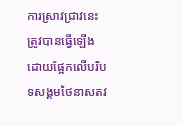ការស្រាវជ្រាវនេះត្រូវបានធ្វើឡើងដោយផ្អែកលើបរិបទសង្គមថៃនាសតវ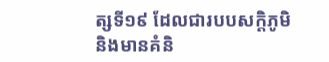ត្សទី១៩ ដែលជារបបសក្តិភូមិ និងមានគំនិ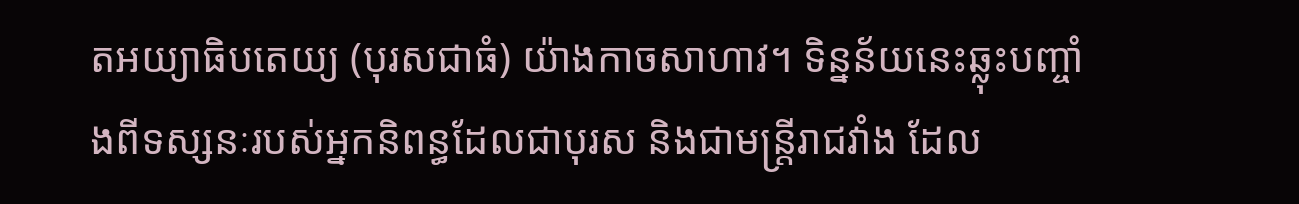តអយ្យាធិបតេយ្យ (បុរសជាធំ) យ៉ាងកាចសាហាវ។ ទិន្នន័យនេះឆ្លុះបញ្ចាំងពីទស្សនៈរបស់អ្នកនិពន្ធដែលជាបុរស និងជាមន្ត្រីរាជវាំង ដែល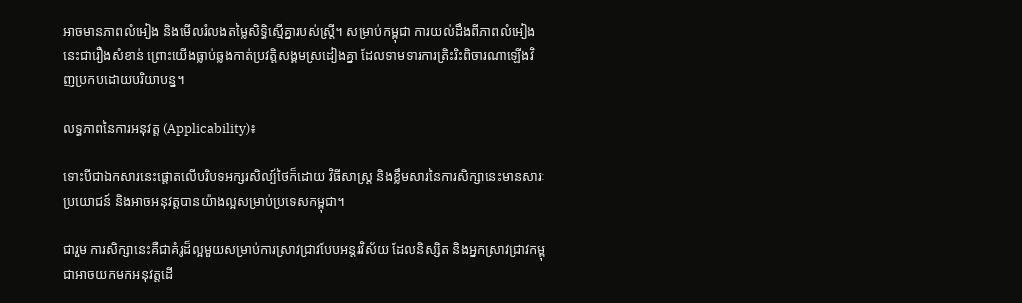អាចមានភាពលំអៀង និងមើលរំលងតម្លៃសិទ្ធិស្មើគ្នារបស់ស្ត្រី។ សម្រាប់កម្ពុជា ការយល់ដឹងពីភាពលំអៀងនេះជារឿងសំខាន់ ព្រោះយើងធ្លាប់ឆ្លងកាត់ប្រវត្តិសង្គមស្រដៀងគ្នា ដែលទាមទារការត្រិះរិះពិចារណាឡើងវិញប្រកបដោយបរិយាបន្ន។

លទ្ធភាពនៃការអនុវត្ត (Applicability)៖

ទោះបីជាឯកសារនេះផ្តោតលើបរិបទអក្សរសិល្ប៍ថៃក៏ដោយ វិធីសាស្ត្រ និងខ្លឹមសារនៃការសិក្សានេះមានសារៈប្រយោជន៍ និងអាចអនុវត្តបានយ៉ាងល្អសម្រាប់ប្រទេសកម្ពុជា។

ជារួម ការសិក្សានេះគឺជាគំរូដ៏ល្អមួយសម្រាប់ការស្រាវជ្រាវបែបអន្តរវិស័យ ដែលនិស្សិត និងអ្នកស្រាវជ្រាវកម្ពុជាអាចយកមកអនុវត្តដើ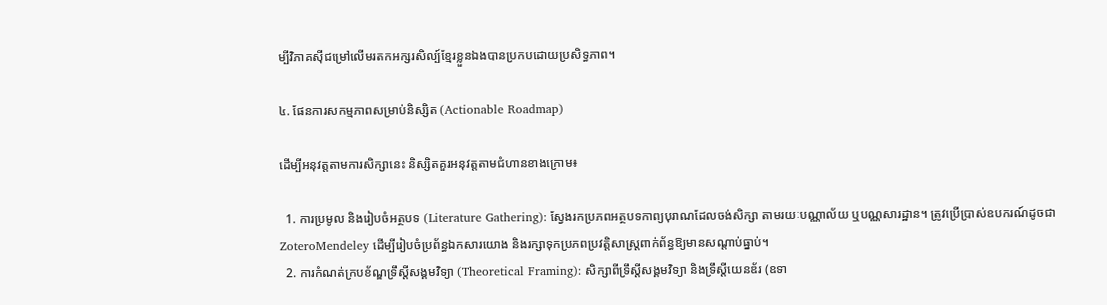ម្បីវិភាគស៊ីជម្រៅលើមរតកអក្សរសិល្ប៍ខ្មែរខ្លួនឯងបានប្រកបដោយប្រសិទ្ធភាព។

៤. ផែនការសកម្មភាពសម្រាប់និស្សិត (Actionable Roadmap)

ដើម្បីអនុវត្តតាមការសិក្សានេះ និស្សិតគួរអនុវត្តតាមជំហានខាងក្រោម៖

  1. ការប្រមូល និងរៀបចំអត្ថបទ (Literature Gathering): ស្វែងរកប្រភពអត្ថបទកាព្យបុរាណដែលចង់សិក្សា តាមរយៈបណ្ណាល័យ ឬបណ្ណសារដ្ឋាន។ ត្រូវប្រើប្រាស់ឧបករណ៍ដូចជា ZoteroMendeley ដើម្បីរៀបចំប្រព័ន្ធឯកសារយោង និងរក្សាទុកប្រភពប្រវត្តិសាស្ត្រពាក់ព័ន្ធឱ្យមានសណ្តាប់ធ្នាប់។
  2. ការកំណត់ក្របខ័ណ្ឌទ្រឹស្តីសង្គមវិទ្យា (Theoretical Framing): សិក្សាពីទ្រឹស្តីសង្គមវិទ្យា និងទ្រឹស្តីយេនឌ័រ (ឧទា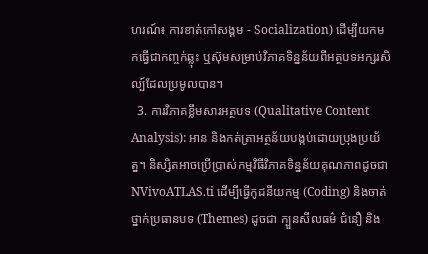ហរណ៍៖ ការខាត់កៅសង្គម - Socialization) ដើម្បីយកមកធ្វើជាកញ្ចក់ឆ្លុះ ឬស៊ុមសម្រាប់វិភាគទិន្នន័យពីអត្ថបទអក្សរសិល្ប៍ដែលប្រមូលបាន។
  3. ការវិភាគខ្លឹមសារអត្ថបទ (Qualitative Content Analysis): អាន និងកត់ត្រាអត្ថន័យបង្កប់ដោយប្រុងប្រយ័ត្ន។ និស្សិតអាចប្រើប្រាស់កម្មវិធីវិភាគទិន្នន័យគុណភាពដូចជា NVivoATLAS.ti ដើម្បីធ្វើកូដនីយកម្ម (Coding) និងចាត់ថ្នាក់ប្រធានបទ (Themes) ដូចជា ក្បួនសីលធម៌ ជំនឿ និង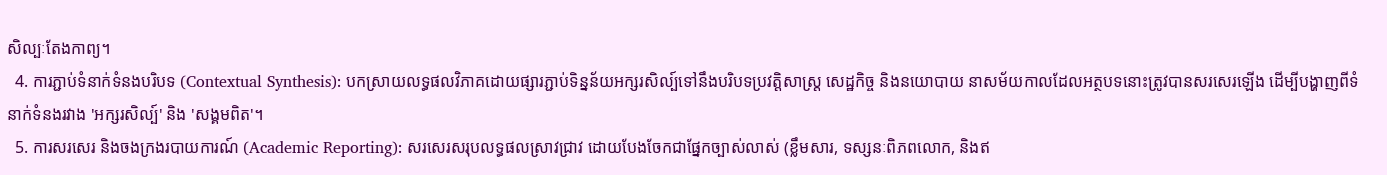សិល្បៈតែងកាព្យ។
  4. ការភ្ជាប់ទំនាក់ទំនងបរិបទ (Contextual Synthesis): បកស្រាយលទ្ធផលវិភាគដោយផ្សារភ្ជាប់ទិន្នន័យអក្សរសិល្ប៍ទៅនឹងបរិបទប្រវត្តិសាស្ត្រ សេដ្ឋកិច្ច និងនយោបាយ នាសម័យកាលដែលអត្ថបទនោះត្រូវបានសរសេរឡើង ដើម្បីបង្ហាញពីទំនាក់ទំនងរវាង 'អក្សរសិល្ប៍' និង 'សង្គមពិត'។
  5. ការសរសេរ និងចងក្រងរបាយការណ៍ (Academic Reporting): សរសេរសរុបលទ្ធផលស្រាវជ្រាវ ដោយបែងចែកជាផ្នែកច្បាស់លាស់ (ខ្លឹមសារ, ទស្សនៈពិភពលោក, និងឥ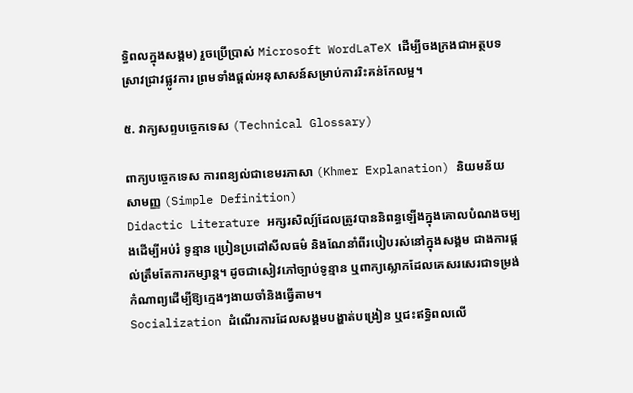ទ្ធិពលក្នុងសង្គម) រួចប្រើប្រាស់ Microsoft WordLaTeX ដើម្បីចងក្រងជាអត្ថបទស្រាវជ្រាវផ្លូវការ ព្រមទាំងផ្តល់អនុសាសន៍សម្រាប់ការរិះគន់កែលម្អ។

៥. វាក្យសព្ទបច្ចេកទេស (Technical Glossary)

ពាក្យបច្ចេកទេស ការពន្យល់ជាខេមរភាសា (Khmer Explanation) និយមន័យសាមញ្ញ (Simple Definition)
Didactic Literature អក្សរសិល្ប៍ដែលត្រូវបាននិពន្ធឡើងក្នុងគោលបំណងចម្បងដើម្បីអប់រំ ទូន្មាន ប្រៀនប្រដៅសីលធម៌ និងណែនាំពីរបៀបរស់នៅក្នុងសង្គម ជាងការផ្តល់ត្រឹមតែការកម្សាន្ត។ ដូចជាសៀវភៅច្បាប់ទូន្មាន ឬពាក្យស្លោកដែលគេសរសេរជាទម្រង់កំណាព្យដើម្បីឱ្យក្មេងៗងាយចាំនិងធ្វើតាម។
Socialization ដំណើរការដែលសង្គមបង្ហាត់បង្រៀន ឬជះឥទ្ធិពលលើ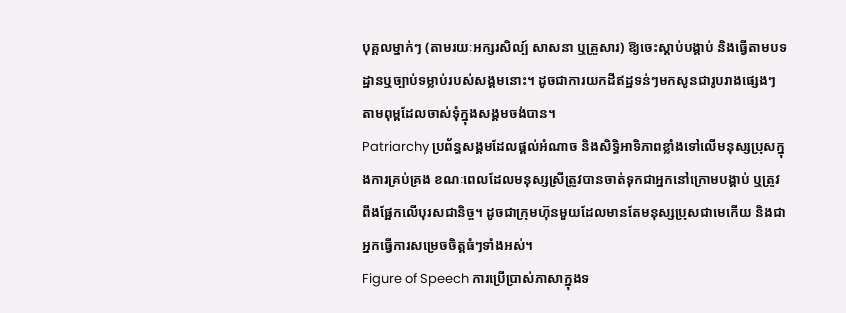បុគ្គលម្នាក់ៗ (តាមរយៈអក្សរសិល្ប៍ សាសនា ឬគ្រួសារ) ឱ្យចេះស្តាប់បង្គាប់ និងធ្វើតាមបទដ្ឋានឬច្បាប់ទម្លាប់របស់សង្គមនោះ។ ដូចជាការយកដីឥដ្ឋទន់ៗមកសូនជារូបរាងផ្សេងៗ តាមពុម្ពដែលចាស់ទុំក្នុងសង្គមចង់បាន។
Patriarchy ប្រព័ន្ធសង្គមដែលផ្តល់អំណាច និងសិទ្ធិអាទិភាពខ្លាំងទៅលើមនុស្សប្រុសក្នុងការគ្រប់គ្រង ខណៈពេលដែលមនុស្សស្រីត្រូវបានចាត់ទុកជាអ្នកនៅក្រោមបង្គាប់ ឬត្រូវពឹងផ្អែកលើបុរសជានិច្ច។ ដូចជាក្រុមហ៊ុនមួយដែលមានតែមនុស្សប្រុសជាមេកើយ និងជាអ្នកធ្វើការសម្រេចចិត្តធំៗទាំងអស់។
Figure of Speech ការប្រើប្រាស់ភាសាក្នុងទ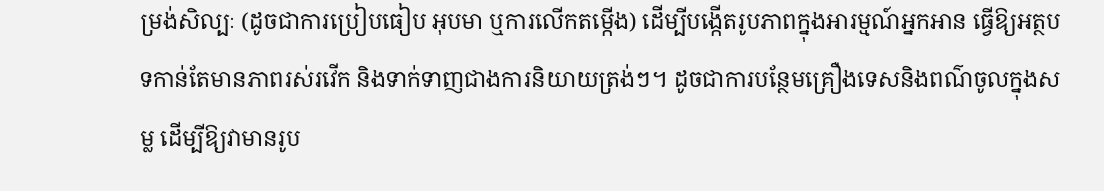ម្រង់សិល្បៈ (ដូចជាការប្រៀបធៀប អុបមា ឬការលើកតម្កើង) ដើម្បីបង្កើតរូបភាពក្នុងអារម្មណ៍អ្នកអាន ធ្វើឱ្យអត្ថបទកាន់តែមានភាពរស់រវើក និងទាក់ទាញជាងការនិយាយត្រង់ៗ។ ដូចជាការបន្ថែមគ្រឿងទេសនិងពណ៌ចូលក្នុងសម្ល ដើម្បីឱ្យវាមានរូប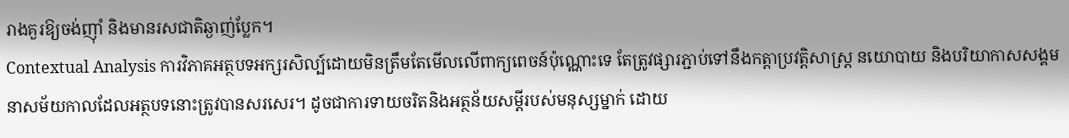រាងគួរឱ្យចង់ញ៉ាំ និងមានរសជាតិឆ្ងាញ់ប្លែក។
Contextual Analysis ការវិភាគអត្ថបទអក្សរសិល្ប៍ដោយមិនត្រឹមតែមើលលើពាក្យពេចន៍ប៉ុណ្ណោះទេ តែត្រូវផ្សារភ្ជាប់ទៅនឹងកត្តាប្រវត្តិសាស្ត្រ នយោបាយ និងបរិយាកាសសង្គមនាសម័យកាលដែលអត្ថបទនោះត្រូវបានសរសេរ។ ដូចជាការទាយចរិតនិងអត្ថន័យសម្ដីរបស់មនុស្សម្នាក់ ដោយ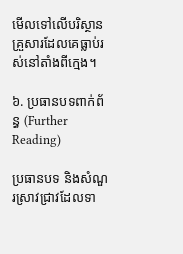មើលទៅលើបរិស្ថានគ្រួសារដែលគេធ្លាប់រស់នៅតាំងពីក្មេង។

៦. ប្រធានបទពាក់ព័ន្ធ (Further Reading)

ប្រធានបទ និងសំណួរស្រាវជ្រាវដែលទា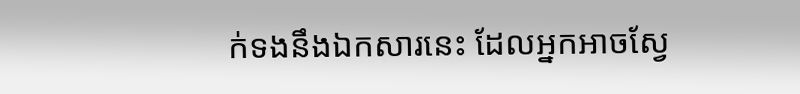ក់ទងនឹងឯកសារនេះ ដែលអ្នកអាចស្វែ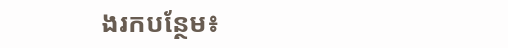ងរកបន្ថែម៖